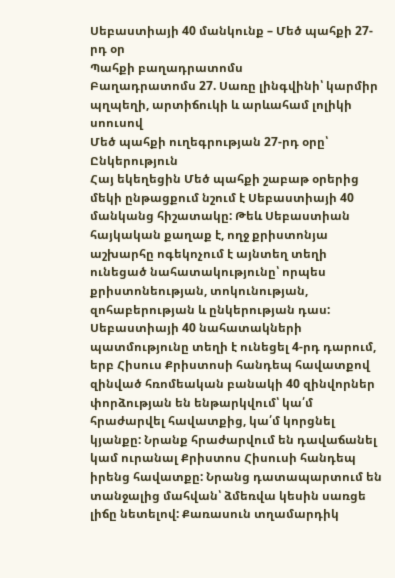Սեբաստիայի 40 մանկունք – Մեծ պահքի 27-րդ օր
Պահքի բաղադրատոմս
Բաղադրատոմս 27. Սառը լինգվինի՝ կարմիր պղպեղի, արտիճուկի և արևահամ լոլիկի սոուսով
Մեծ պահքի ուղեգրության 27-րդ օրը՝ Ընկերություն
Հայ եկեղեցին Մեծ պահքի շաբաթ օրերից մեկի ընթացքում նշում է Սեբաստիայի 40 մանկանց հիշատակը: Թեև Սեբաստիան հայկական քաղաք է, ողջ քրիստոնյա աշխարհը ոգեկոչում է այնտեղ տեղի ունեցած նահատակությունը՝ որպես քրիստոնեության, տոկունության, զոհաբերության և ընկերության դաս:
Սեբաստիայի 40 նահատակների պատմությունը տեղի է ունեցել 4-րդ դարում, երբ Հիսուս Քրիստոսի հանդեպ հավատքով զինված հռոմեական բանակի 40 զինվորներ փորձության են ենթարկվում՝ կա՛մ հրաժարվել հավատքից, կա՛մ կորցնել կյանքը: Նրանք հրաժարվում են դավաճանել կամ ուրանալ Քրիստոս Հիսուսի հանդեպ իրենց հավատքը: Նրանց դատապարտում են տանջալից մահվան՝ ձմեռվա կեսին սառցե լիճը նետելով: Քառասուն տղամարդիկ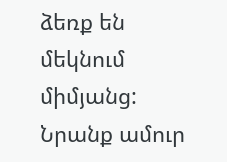ձեռք են մեկնում միմյանց: Նրանք ամուր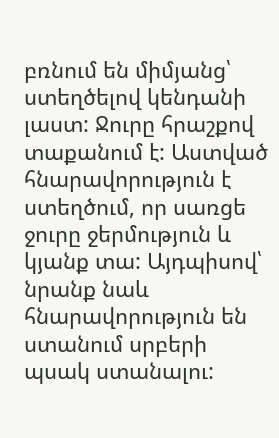բռնում են միմյանց՝ ստեղծելով կենդանի լաստ: Ջուրը հրաշքով տաքանում է: Աստված հնարավորություն է ստեղծում, որ սառցե ջուրը ջերմություն և կյանք տա: Այդպիսով՝ նրանք նաև հնարավորություն են ստանում սրբերի պսակ ստանալու: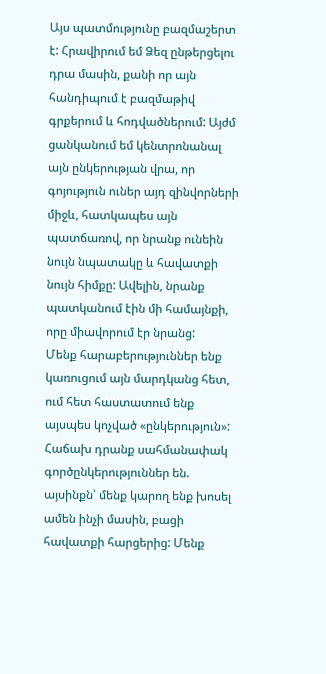Այս պատմությունը բազմաշերտ է: Հրավիրում եմ Ձեզ ընթերցելու դրա մասին, քանի որ այն հանդիպում է բազմաթիվ գրքերում և հոդվածներում: Այժմ ցանկանում եմ կենտրոնանալ այն ընկերության վրա, որ գոյություն ուներ այդ զինվորների միջև, հատկապես այն պատճառով, որ նրանք ունեին նույն նպատակը և հավատքի նույն հիմքը: Ավելին, նրանք պատկանում էին մի համայնքի, որը միավորում էր նրանց:
Մենք հարաբերություններ ենք կառուցում այն մարդկանց հետ, ում հետ հաստատում ենք այսպես կոչված «ընկերություն»: Հաճախ դրանք սահմանափակ գործընկերություններ են. այսինքն՝ մենք կարող ենք խոսել ամեն ինչի մասին, բացի հավատքի հարցերից: Մենք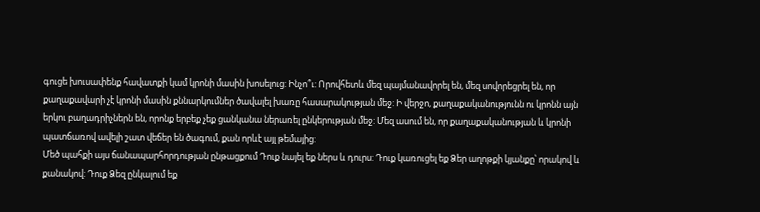գուցե խուսափենք հավատքի կամ կրոնի մասին խոսելուց: Ինչո՞ւ: Որովհետև մեզ պայմանավորել են, մեզ սովորեցրել են, որ քաղաքավարի չէ կրոնի մասին քննարկումներ ծավալել խառը հասարակության մեջ: Ի վերջո, քաղաքականությունն ու կրոնն այն երկու բաղադրիչներն են, որոնք երբեք չեք ցանկանա ներառել ընկերության մեջ: Մեզ ասում են, որ քաղաքականության և կրոնի պատճառով ավելի շատ վեճեր են ծագում, քան որևէ այլ թեմայից:
Մեծ պահքի այս ճանապարհորդության ընթացքում Դուք նայել եք ներս և դուրս: Դուք կառուցել եք Ձեր աղոթքի կյանքը՝ որակով և քանակով: Դուք Ձեզ ընկալում եք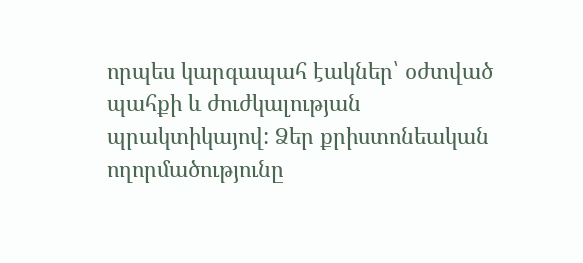որպես կարգապահ էակներ՝ օժտված պահքի և ժուժկալության պրակտիկայով: Ձեր քրիստոնեական ողորմածությունը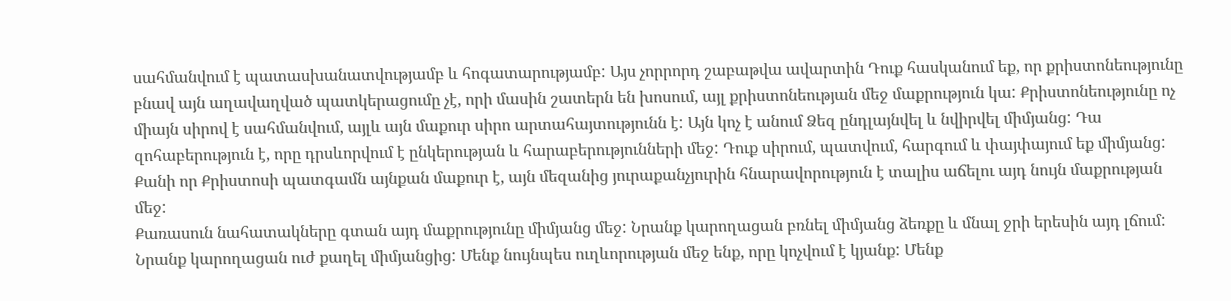սահմանվում է պատասխանատվությամբ և հոգատարությամբ: Այս չորրորդ շաբաթվա ավարտին Դուք հասկանում եք, որ քրիստոնեությունը բնավ այն աղավաղված պատկերացումը չէ, որի մասին շատերն են խոսում, այլ քրիստոնեության մեջ մաքրություն կա: Քրիստոնեությունը ոչ միայն սիրով է սահմանվում, այլև այն մաքուր սիրո արտահայտությունն է: Այն կոչ է անում Ձեզ ընդլայնվել և նվիրվել միմյանց: Դա զոհաբերություն է, որը դրսևորվում է ընկերության և հարաբերությունների մեջ: Դուք սիրում, պատվում, հարգում և փայփայում եք միմյանց:
Քանի որ Քրիստոսի պատգամն այնքան մաքուր է, այն մեզանից յուրաքանչյուրին հնարավորություն է տալիս աճելու այդ նույն մաքրության մեջ:
Քառասուն նահատակները գտան այդ մաքրությունը միմյանց մեջ: Նրանք կարողացան բռնել միմյանց ձեռքը և մնալ ջրի երեսին այդ լճում: Նրանք կարողացան ուժ քաղել միմյանցից: Մենք նույնպես ուղևորության մեջ ենք, որը կոչվում է կյանք: Մենք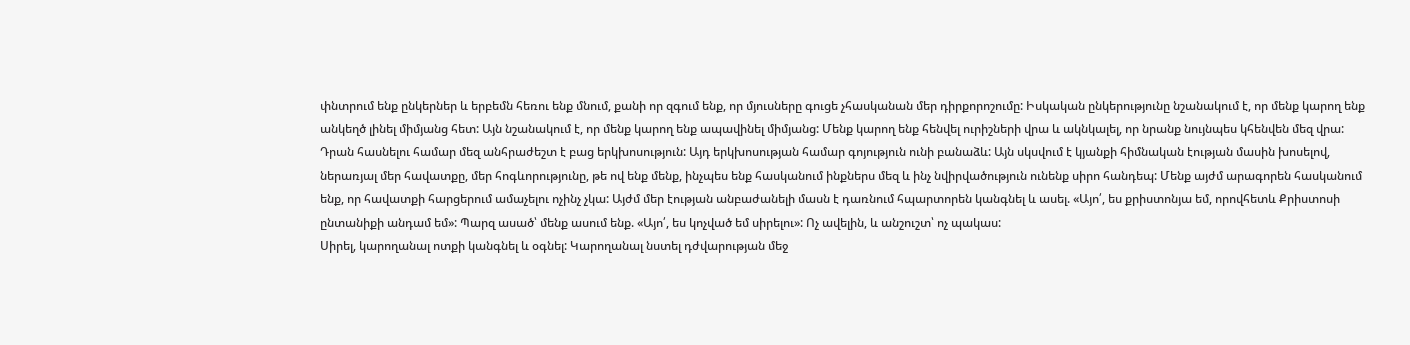փնտրում ենք ընկերներ և երբեմն հեռու ենք մնում, քանի որ զգում ենք, որ մյուսները գուցե չհասկանան մեր դիրքորոշումը: Իսկական ընկերությունը նշանակում է, որ մենք կարող ենք անկեղծ լինել միմյանց հետ: Այն նշանակում է, որ մենք կարող ենք ապավինել միմյանց: Մենք կարող ենք հենվել ուրիշների վրա և ակնկալել, որ նրանք նույնպես կհենվեն մեզ վրա: Դրան հասնելու համար մեզ անհրաժեշտ է բաց երկխոսություն: Այդ երկխոսության համար գոյություն ունի բանաձև: Այն սկսվում է կյանքի հիմնական էության մասին խոսելով, ներառյալ մեր հավատքը, մեր հոգևորությունը, թե ով ենք մենք, ինչպես ենք հասկանում ինքներս մեզ և ինչ նվիրվածություն ունենք սիրո հանդեպ: Մենք այժմ արագորեն հասկանում ենք, որ հավատքի հարցերում ամաչելու ոչինչ չկա: Այժմ մեր էության անբաժանելի մասն է դառնում հպարտորեն կանգնել և ասել. «Այո՛, ես քրիստոնյա եմ, որովհետև Քրիստոսի ընտանիքի անդամ եմ»: Պարզ ասած՝ մենք ասում ենք. «Այո՛, ես կոչված եմ սիրելու»: Ոչ ավելին, և անշուշտ՝ ոչ պակաս:
Սիրել, կարողանալ ոտքի կանգնել և օգնել: Կարողանալ նստել դժվարության մեջ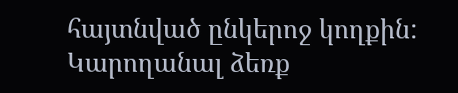հայտնված ընկերոջ կողքին: Կարողանալ ձեռք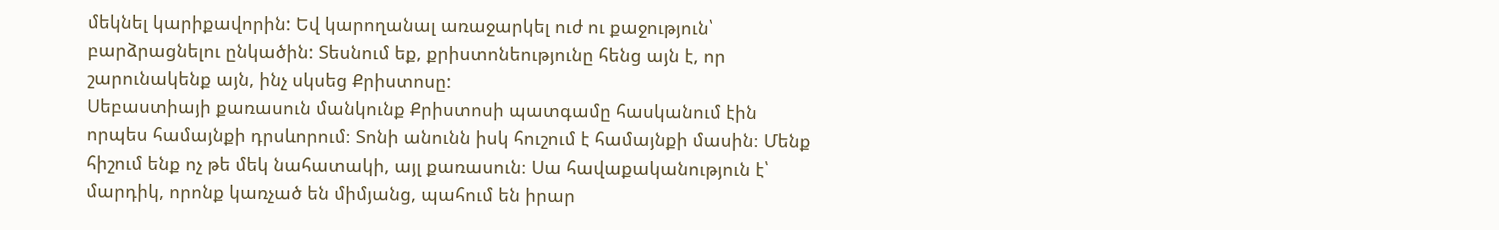մեկնել կարիքավորին: Եվ կարողանալ առաջարկել ուժ ու քաջություն՝ բարձրացնելու ընկածին: Տեսնում եք, քրիստոնեությունը հենց այն է, որ շարունակենք այն, ինչ սկսեց Քրիստոսը:
Սեբաստիայի քառասուն մանկունք Քրիստոսի պատգամը հասկանում էին որպես համայնքի դրսևորում։ Տոնի անունն իսկ հուշում է համայնքի մասին։ Մենք հիշում ենք ոչ թե մեկ նահատակի, այլ քառասուն։ Սա հավաքականություն է՝ մարդիկ, որոնք կառչած են միմյանց, պահում են իրար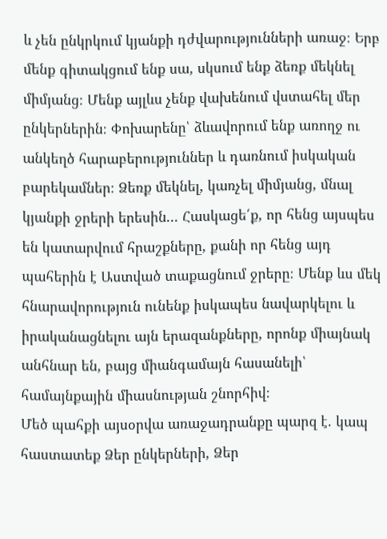և չեն ընկրկում կյանքի դժվարությունների առաջ։ Երբ մենք գիտակցում ենք սա, սկսում ենք ձեռք մեկնել միմյանց։ Մենք այլևս չենք վախենում վստահել մեր ընկերներին։ Փոխարենը՝ ձևավորում ենք առողջ ու անկեղծ հարաբերություններ և դառնում իսկական բարեկամներ։ Ձեռք մեկնել, կառչել միմյանց, մնալ կյանքի ջրերի երեսին... Հասկացե՛ք, որ հենց այսպես են կատարվում հրաշքները, քանի որ հենց այդ պահերին է Աստված տաքացնում ջրերը։ Մենք ևս մեկ հնարավորություն ունենք իսկապես նավարկելու և իրականացնելու այն երազանքները, որոնք միայնակ անհնար են, բայց միանգամայն հասանելի՝ համայնքային միասնության շնորհիվ։
Մեծ պահքի այսօրվա առաջադրանքը պարզ է. կապ հաստատեք Ձեր ընկերների, Ձեր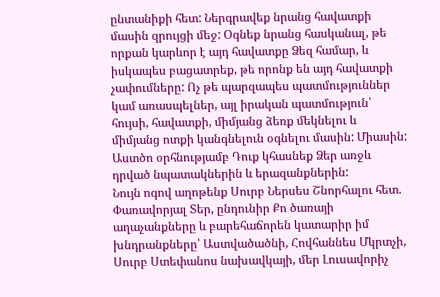ընտանիքի հետ: Ներգրավեք նրանց հավատքի մասին զրույցի մեջ: Օգնեք նրանց հասկանալ, թե որքան կարևոր է այդ հավատքը Ձեզ համար, և իսկապես բացատրեք, թե որոնք են այդ հավատքի չափումները: Ոչ թե պարզապես պատմություններ կամ առասպելներ, այլ իրական պատմություն՝ հույսի, հավատքի, միմյանց ձեռք մեկնելու և միմյանց ոտքի կանգնելուն օգնելու մասին: Միասին: Աստծո օրհնությամբ Դուք կհասնեք Ձեր առջև դրված նպատակներին և երազանքներին:
Նույն ոգով աղոթենք Սուրբ Ներսես Շնորհալու հետ.
Փառավորյալ Տեր, ընդունիր Քո ծառայի աղաչանքները և բարեհաճորեն կատարիր իմ խնդրանքները՝ Աստվածածնի, Հովհաննես Մկրտչի, Սուրբ Ստեփանոս նախավկայի, մեր Լուսավորիչ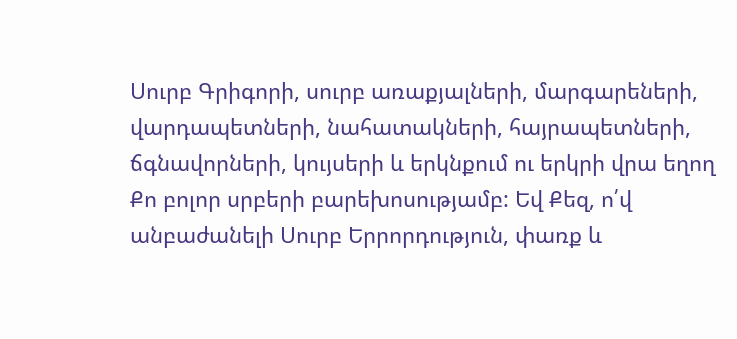Սուրբ Գրիգորի, սուրբ առաքյալների, մարգարեների, վարդապետների, նահատակների, հայրապետների, ճգնավորների, կույսերի և երկնքում ու երկրի վրա եղող Քո բոլոր սրբերի բարեխոսությամբ: Եվ Քեզ, ո՛վ անբաժանելի Սուրբ Երրորդություն, փառք և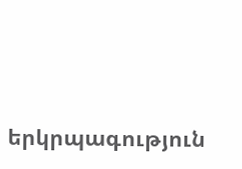երկրպագություն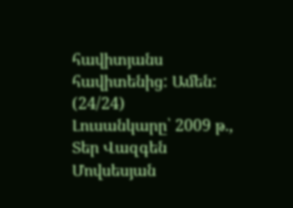հավիտյանս հավիտենից: Ամեն: (24/24)
Լուսանկարը՝ 2009 թ., Տեր Վազգեն Մովսեսյան